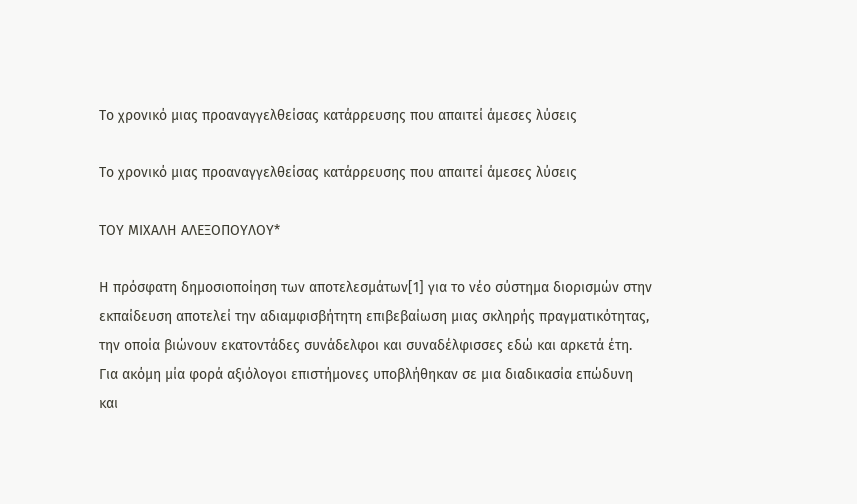Το χρονικό μιας προαναγγελθείσας κατάρρευσης που απαιτεί άμεσες λύσεις

Το χρονικό μιας προαναγγελθείσας κατάρρευσης που απαιτεί άμεσες λύσεις

ΤΟΥ ΜΙΧΑΛΗ ΑΛΕΞΟΠΟΥΛΟΥ*

Η πρόσφατη δημοσιοποίηση των αποτελεσμάτων[1] για το νέο σύστημα διορισμών στην εκπαίδευση αποτελεί την αδιαμφισβήτητη επιβεβαίωση μιας σκληρής πραγματικότητας, την οποία βιώνουν εκατοντάδες συνάδελφοι και συναδέλφισσες εδώ και αρκετά έτη. Για ακόμη μία φορά αξιόλογοι επιστήμονες υποβλήθηκαν σε μια διαδικασία επώδυνη και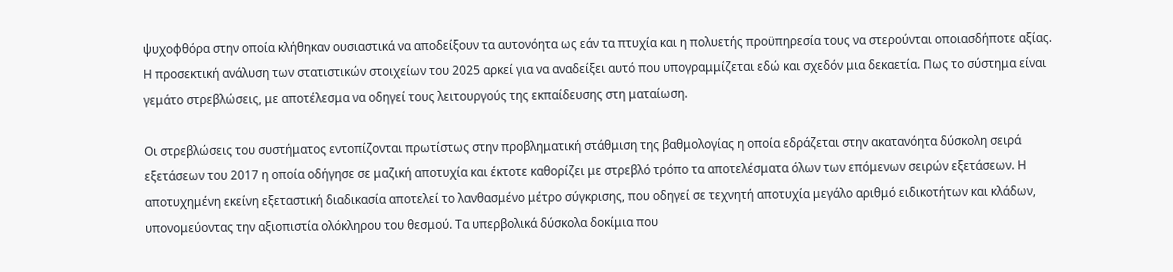ψυχοφθόρα στην οποία κλήθηκαν ουσιαστικά να αποδείξουν τα αυτονόητα ως εάν τα πτυχία και η πολυετής προϋπηρεσία τους να στερούνται οποιασδήποτε αξίας. Η προσεκτική ανάλυση των στατιστικών στοιχείων του 2025 αρκεί για να αναδείξει αυτό που υπογραμμίζεται εδώ και σχεδόν μια δεκαετία. Πως το σύστημα είναι γεμάτο στρεβλώσεις, με αποτέλεσμα να οδηγεί τους λειτουργούς της εκπαίδευσης στη ματαίωση.

Οι στρεβλώσεις του συστήματος εντοπίζονται πρωτίστως στην προβληματική στάθμιση της βαθμολογίας η οποία εδράζεται στην ακατανόητα δύσκολη σειρά εξετάσεων του 2017 η οποία οδήγησε σε μαζική αποτυχία και έκτοτε καθορίζει με στρεβλό τρόπο τα αποτελέσματα όλων των επόμενων σειρών εξετάσεων. Η αποτυχημένη εκείνη εξεταστική διαδικασία αποτελεί το λανθασμένο μέτρο σύγκρισης, που οδηγεί σε τεχνητή αποτυχία μεγάλο αριθμό ειδικοτήτων και κλάδων, υπονομεύοντας την αξιοπιστία ολόκληρου του θεσμού. Τα υπερβολικά δύσκολα δοκίμια που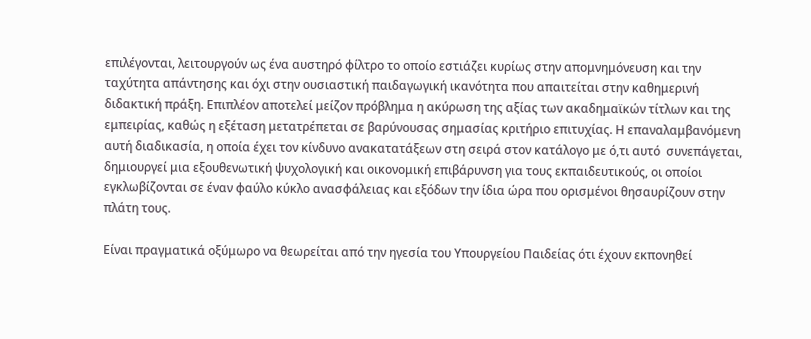επιλέγονται, λειτουργούν ως ένα αυστηρό φίλτρο το οποίο εστιάζει κυρίως στην απομνημόνευση και την ταχύτητα απάντησης και όχι στην ουσιαστική παιδαγωγική ικανότητα που απαιτείται στην καθημερινή διδακτική πράξη. Επιπλέον αποτελεί μείζον πρόβλημα η ακύρωση της αξίας των ακαδημαϊκών τίτλων και της εμπειρίας, καθώς η εξέταση μετατρέπεται σε βαρύνουσας σημασίας κριτήριο επιτυχίας. Η επαναλαμβανόμενη αυτή διαδικασία, η οποία έχει τον κίνδυνο ανακατατάξεων στη σειρά στον κατάλογο με ό,τι αυτό  συνεπάγεται, δημιουργεί μια εξουθενωτική ψυχολογική και οικονομική επιβάρυνση για τους εκπαιδευτικούς, οι οποίοι εγκλωβίζονται σε έναν φαύλο κύκλο ανασφάλειας και εξόδων την ίδια ώρα που ορισμένοι θησαυρίζουν στην πλάτη τους.

Είναι πραγματικά οξύμωρο να θεωρείται από την ηγεσία του Υπουργείου Παιδείας ότι έχουν εκπονηθεί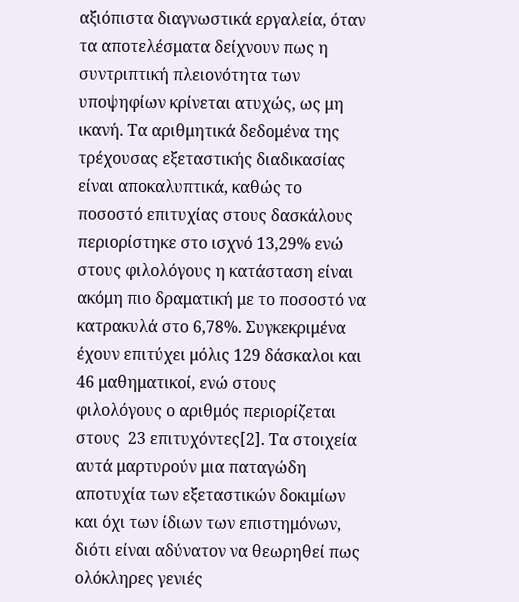αξιόπιστα διαγνωστικά εργαλεία, όταν τα αποτελέσματα δείχνουν πως η συντριπτική πλειονότητα των υποψηφίων κρίνεται ατυχώς, ως μη ικανή. Τα αριθμητικά δεδομένα της τρέχουσας εξεταστικής διαδικασίας είναι αποκαλυπτικά, καθώς το ποσοστό επιτυχίας στους δασκάλους περιορίστηκε στο ισχνό 13,29% ενώ στους φιλολόγους η κατάσταση είναι ακόμη πιο δραματική με το ποσοστό να κατρακυλά στο 6,78%. Συγκεκριμένα έχουν επιτύχει μόλις 129 δάσκαλοι και 46 μαθηματικοί, ενώ στους φιλολόγους ο αριθμός περιορίζεται στους  23 επιτυχόντες[2]. Τα στοιχεία αυτά μαρτυρούν μια παταγώδη αποτυχία των εξεταστικών δοκιμίων και όχι των ίδιων των επιστημόνων, διότι είναι αδύνατον να θεωρηθεί πως ολόκληρες γενιές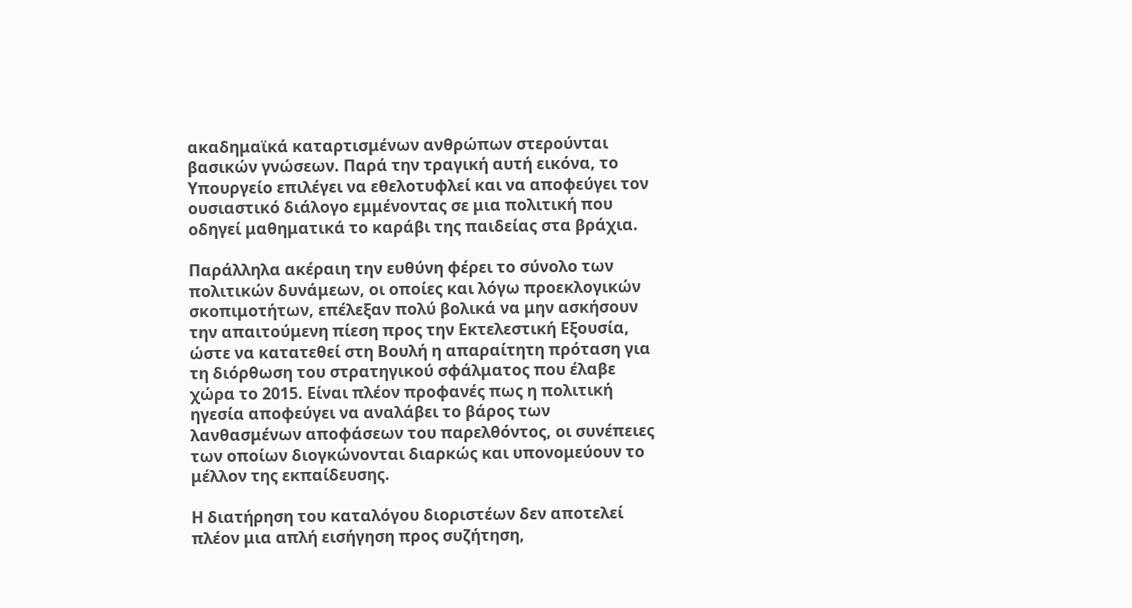ακαδημαϊκά καταρτισμένων ανθρώπων στερούνται βασικών γνώσεων. Παρά την τραγική αυτή εικόνα, το Υπουργείο επιλέγει να εθελοτυφλεί και να αποφεύγει τον ουσιαστικό διάλογο εμμένοντας σε μια πολιτική που οδηγεί μαθηματικά το καράβι της παιδείας στα βράχια.

Παράλληλα ακέραιη την ευθύνη φέρει το σύνολο των πολιτικών δυνάμεων, οι οποίες και λόγω προεκλογικών σκοπιμοτήτων, επέλεξαν πολύ βολικά να μην ασκήσουν την απαιτούμενη πίεση προς την Εκτελεστική Εξουσία, ώστε να κατατεθεί στη Βουλή η απαραίτητη πρόταση για τη διόρθωση του στρατηγικού σφάλματος που έλαβε χώρα το 2015. Είναι πλέον προφανές πως η πολιτική ηγεσία αποφεύγει να αναλάβει το βάρος των λανθασμένων αποφάσεων του παρελθόντος, οι συνέπειες των οποίων διογκώνονται διαρκώς και υπονομεύουν το μέλλον της εκπαίδευσης.

Η διατήρηση του καταλόγου διοριστέων δεν αποτελεί πλέον μια απλή εισήγηση προς συζήτηση,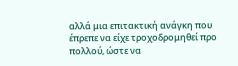αλλά μια επιτακτική ανάγκη που έπρεπε να είχε τροχοδρομηθεί προ πολλού, ώστε να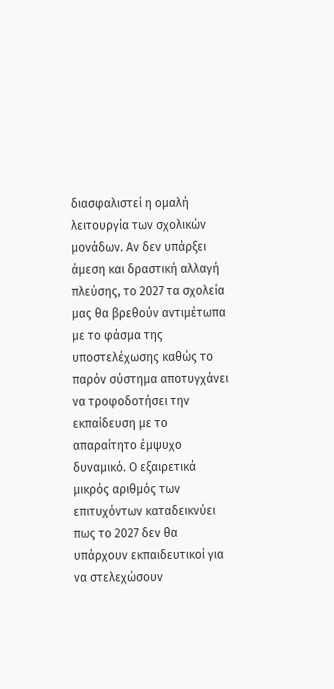διασφαλιστεί η ομαλή λειτουργία των σχολικών μονάδων. Αν δεν υπάρξει άμεση και δραστική αλλαγή πλεύσης, το 2027 τα σχολεία μας θα βρεθούν αντιμέτωπα με το φάσμα της υποστελέχωσης καθώς το παρόν σύστημα αποτυγχάνει να τροφοδοτήσει την εκπαίδευση με το απαραίτητο έμψυχο δυναμικό. Ο εξαιρετικά μικρός αριθμός των επιτυχόντων καταδεικνύει πως το 2027 δεν θα υπάρχουν εκπαιδευτικοί για να στελεχώσουν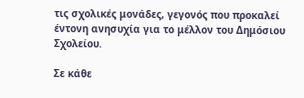τις σχολικές μονάδες, γεγονός που προκαλεί έντονη ανησυχία για το μέλλον του Δημόσιου Σχολείου.

Σε κάθε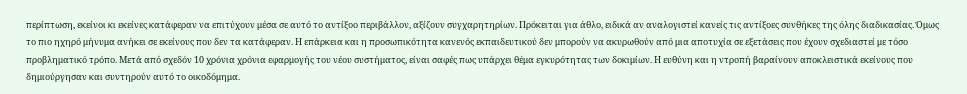περίπτωση, εκείνοι κι εκείνες κατάφεραν να επιτύχουν μέσα σε αυτό το αντίξοο περιβάλλον, αξίζουν συγχαρητηρίων. Πρόκειται για άθλο, ειδικά αν αναλογιστεί κανείς τις αντίξοες συνθήκες της όλης διαδικασίας. Όμως το πιο ηχηρό μήνυμα ανήκει σε εκείνους που δεν τα κατάφεραν. Η επάρκεια και η προσωπικότητα κανενός εκπαιδευτικού δεν μπορούν να ακυρωθούν από μια αποτυχία σε εξετάσεις που έχουν σχεδιαστεί με τόσο προβληματικό τρόπο. Μετά από σχεδόν 10 χρόνια χρόνια εφαρμογής του νέου συστήματος, είναι σαφές πως υπάρχει θέμα εγκυρότητας των δοκιμίων. Η ευθύνη και η ντροπή βαραίνουν αποκλειστικά εκείνους που δημιούργησαν και συντηρούν αυτό το οικοδόμημα.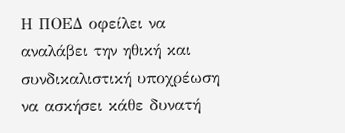Η ΠΟΕΔ οφείλει να αναλάβει την ηθική και συνδικαλιστική υποχρέωση να ασκήσει κάθε δυνατή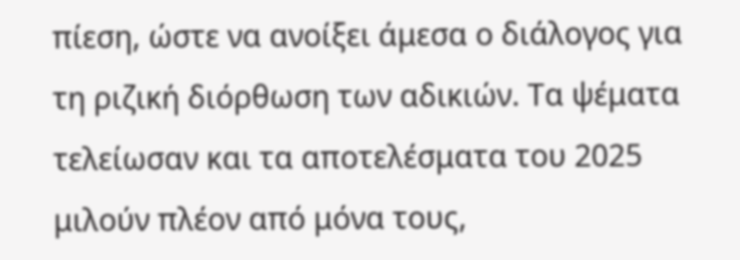πίεση, ώστε να ανοίξει άμεσα ο διάλογος για τη ριζική διόρθωση των αδικιών. Τα ψέματα τελείωσαν και τα αποτελέσματα του 2025 μιλούν πλέον από μόνα τους,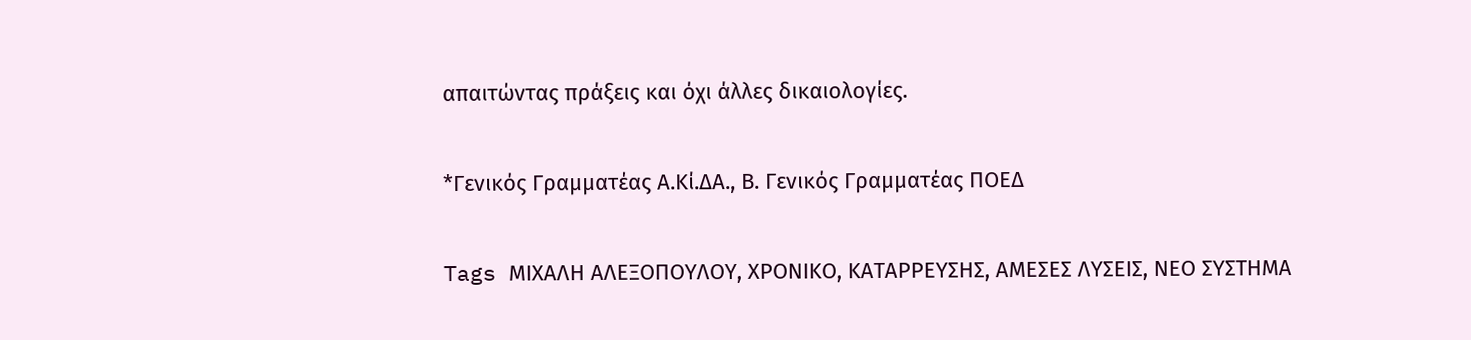απαιτώντας πράξεις και όχι άλλες δικαιολογίες.

*Γενικός Γραμματέας Α.Κί.ΔΑ., Β. Γενικός Γραμματέας ΠΟΕΔ

Tags ΜΙΧΑΛΗ ΑΛΕΞΟΠΟΥΛΟΥ, ΧΡΟΝΙΚΟ, ΚΑΤΑΡΡΕΥΣΗΣ, ΑΜΕΣΕΣ ΛΥΣΕΙΣ, ΝΕΟ ΣΥΣΤΗΜΑ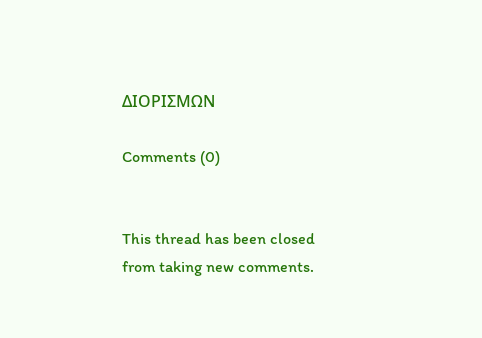ΔΙΟΡΙΣΜΩΝ

Comments (0)


This thread has been closed from taking new comments.